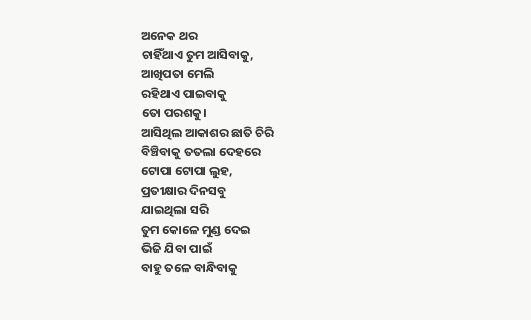ଅନେକ ଥର
ଚାହିଁଥାଏ ତୁମ ଆସିବାକୁ,
ଆଖିପତା ମେଲି
ରହିଥାଏ ପାଇବାକୁ
ତୋ ପରଶକୁ।
ଆସିଥିଲ ଆକାଶର ଛାତି ଚିରି
ବିଞ୍ଚିବାକୁ ତତଲା ଦେହରେ
ଟୋପା ଟୋପା ଲୁହ,
ପ୍ରତୀକ୍ଷାର ଦିନସବୁ
ଯାଇଥିଲା ସରି
ତୁମ କୋଳେ ମୁଣ୍ଡ ଦେଇ
ଭିଜି ଯିବା ପାଇଁ
ବାହୁ ତଳେ ବାନ୍ଧିବାକୁ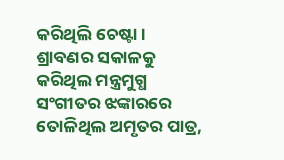କରିଥିଲି ଚେଷ୍ଟା।
ଶ୍ରାବଣର ସକାଳକୁ
କରିଥିଲ ମନ୍ତ୍ରମୁଗ୍ଧ
ସଂଗୀତର ଝଙ୍କାରରେ
ତୋଳିଥିଲ ଅମୃତର ପାତ୍ର,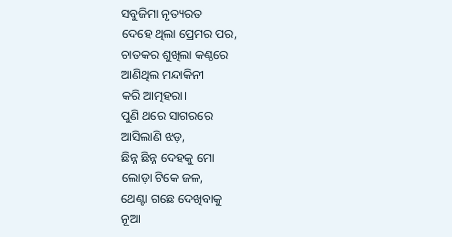ସବୁଜିମା ନୃତ୍ୟରତ
ଦେହେ ଥିଲା ପ୍ରେମର ପର,
ଚାତକର ଶୁଖିଲା କଣ୍ଠରେ
ଆଣିଥିଲ ମନ୍ଦାକିନୀ
କରି ଆତ୍ମହରା।
ପୁଣି ଥରେ ସାଗରରେ
ଆସିଲାଣି ଝଡ଼,
ଛିନ୍ନ ଛିନ୍ନ ଦେହକୁ ମୋ
ଲୋଡ଼ା ଟିକେ ଜଳ,
ଥେଣ୍ଟା ଗଛେ ଦେଖିବାକୁ
ନୂଆ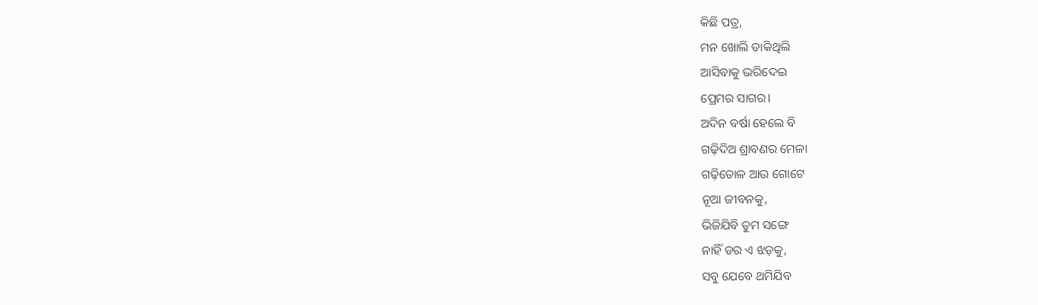କିଛି ପତ୍ର,
ମନ ଖୋଲି ଡାକିଥିଲି
ଆସିବାକୁ ଭରିଦେଇ
ପ୍ରେମର ସାଗର।
ଅଦିନ ବର୍ଷା ହେଲେ ବି
ଗଢ଼ିଦିଅ ଶ୍ରାବଣର ମେଳା
ଗଢ଼ିତୋଳ ଆଉ ଗୋଟେ
ନୂଆ ଜୀବନକୁ,
ଭିଜିଯିବି ତୁମ ସଙ୍ଗେ
ନାହିଁ ଡର ଏ ଝଡ଼କୁ,
ସବୁ ଯେବେ ଥମିଯିବ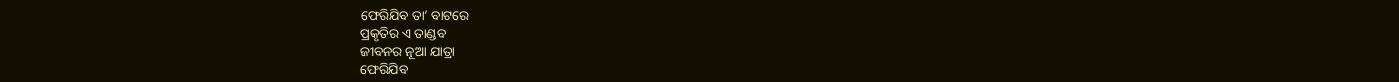ଫେରିଯିବ ତା’ ବାଟରେ
ପ୍ରକୃତିର ଏ ତାଣ୍ଡବ
ଜୀବନର ନୂଆ ଯାତ୍ରା
ଫେରିଯିବ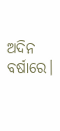ଅଦିନ ବର୍ଷାରେ।